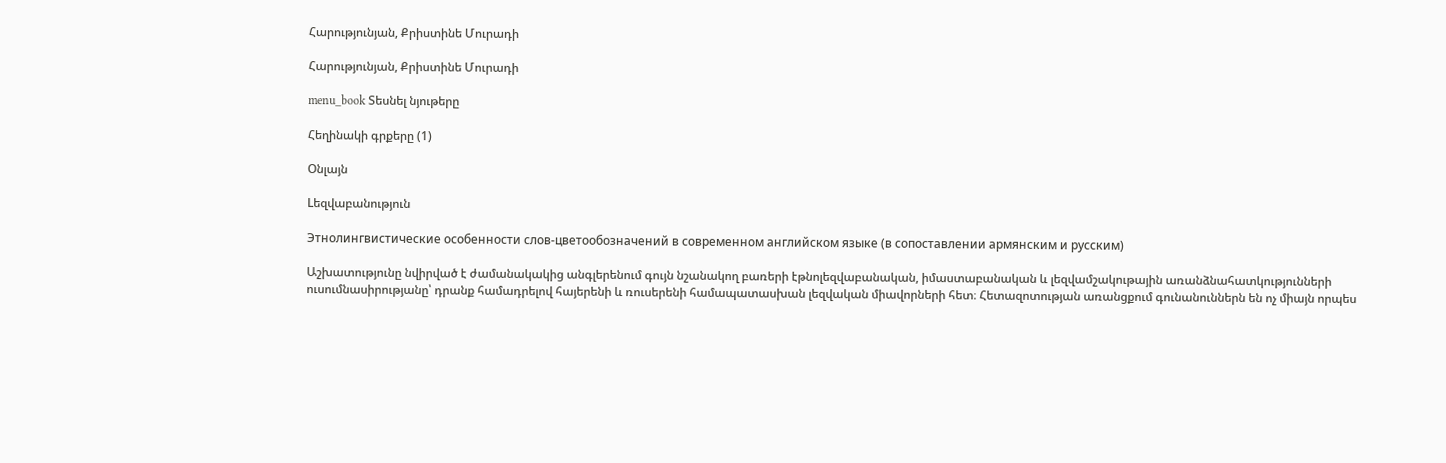Հարությունյան, Քրիստինե Մուրադի

Հարությունյան, Քրիստինե Մուրադի

menu_book Տեսնել նյութերը

Հեղինակի գրքերը (1)

Օնլայն

Lեզվաբանություն

Этнолингвистические особенности слов-цветообозначений в современном английском языке (в сопоставлении армянским и русским)

Աշխատությունը նվիրված է ժամանակակից անգլերենում գույն նշանակող բառերի էթնոլեզվաբանական, իմաստաբանական և լեզվամշակութային առանձնահատկությունների ուսումնասիրությանը՝ դրանք համադրելով հայերենի և ռուսերենի համապատասխան լեզվական միավորների հետ։ Հետազոտության առանցքում գունանուններն են ոչ միայն որպես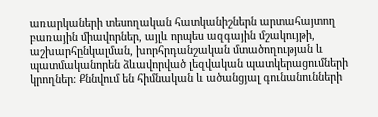առարկաների տեսողական հատկանիշներն արտահայտող բառային միավորներ, այլև որպես ազգային մշակույթի, աշխարհընկալման, խորհրդանշական մտածողության և պատմականորեն ձևավորված լեզվական պատկերացումների կրողներ։ Քննվում են հիմնական և ածանցյալ գունանունների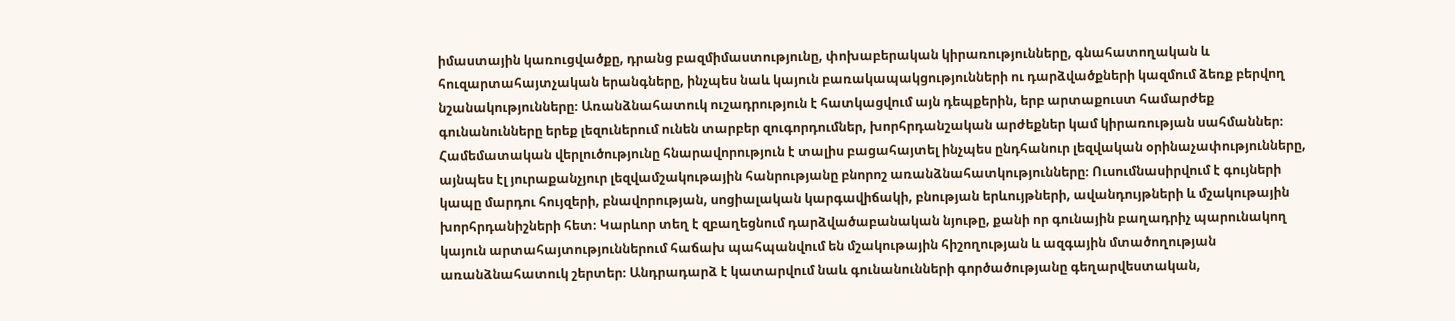իմաստային կառուցվածքը, դրանց բազմիմաստությունը, փոխաբերական կիրառությունները, գնահատողական և հուզարտահայտչական երանգները, ինչպես նաև կայուն բառակապակցությունների ու դարձվածքների կազմում ձեռք բերվող նշանակությունները։ Առանձնահատուկ ուշադրություն է հատկացվում այն դեպքերին, երբ արտաքուստ համարժեք գունանունները երեք լեզուներում ունեն տարբեր զուգորդումներ, խորհրդանշական արժեքներ կամ կիրառության սահմաններ։ Համեմատական վերլուծությունը հնարավորություն է տալիս բացահայտել ինչպես ընդհանուր լեզվական օրինաչափությունները, այնպես էլ յուրաքանչյուր լեզվամշակութային հանրությանը բնորոշ առանձնահատկությունները։ Ուսումնասիրվում է գույների կապը մարդու հույզերի, բնավորության, սոցիալական կարգավիճակի, բնության երևույթների, ավանդույթների և մշակութային խորհրդանիշների հետ։ Կարևոր տեղ է զբաղեցնում դարձվածաբանական նյութը, քանի որ գունային բաղադրիչ պարունակող կայուն արտահայտություններում հաճախ պահպանվում են մշակութային հիշողության և ազգային մտածողության առանձնահատուկ շերտեր։ Անդրադարձ է կատարվում նաև գունանունների գործածությանը գեղարվեստական,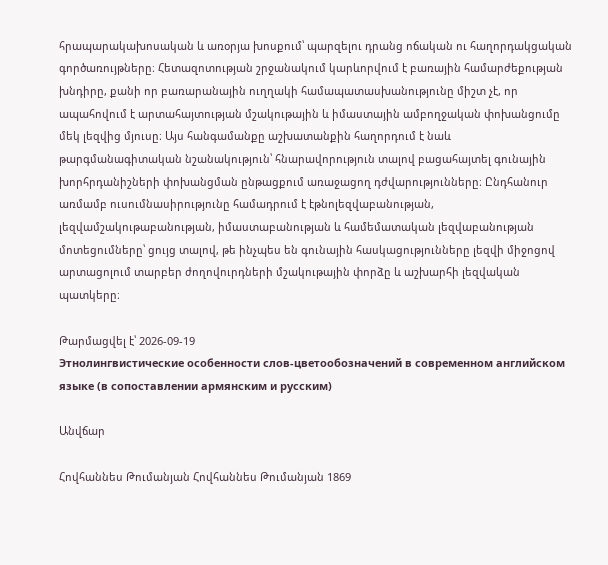հրապարակախոսական և առօրյա խոսքում՝ պարզելու դրանց ոճական ու հաղորդակցական գործառույթները։ Հետազոտության շրջանակում կարևորվում է բառային համարժեքության խնդիրը, քանի որ բառարանային ուղղակի համապատասխանությունը միշտ չէ, որ ապահովում է արտահայտության մշակութային և իմաստային ամբողջական փոխանցումը մեկ լեզվից մյուսը։ Այս հանգամանքը աշխատանքին հաղորդում է նաև թարգմանագիտական նշանակություն՝ հնարավորություն տալով բացահայտել գունային խորհրդանիշների փոխանցման ընթացքում առաջացող դժվարությունները։ Ընդհանուր առմամբ ուսումնասիրությունը համադրում է էթնոլեզվաբանության, լեզվամշակութաբանության, իմաստաբանության և համեմատական լեզվաբանության մոտեցումները՝ ցույց տալով, թե ինչպես են գունային հասկացությունները լեզվի միջոցով արտացոլում տարբեր ժողովուրդների մշակութային փորձը և աշխարհի լեզվական պատկերը։

Թարմացվել է՝ 2026-09-19
Этнолингвистические особенности слов-цветообозначений в современном английском языке (в сопоставлении армянским и русским)

Անվճար

Հովհաննես Թումանյան Հովհաննես Թումանյան 1869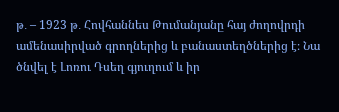թ․ – 1923 թ․ Հովհաննես Թումանյանը հայ ժողովրդի ամենասիրված գրողներից և բանաստեղծներից է։ Նա ծնվել է Լոռու Դսեղ գյուղում և իր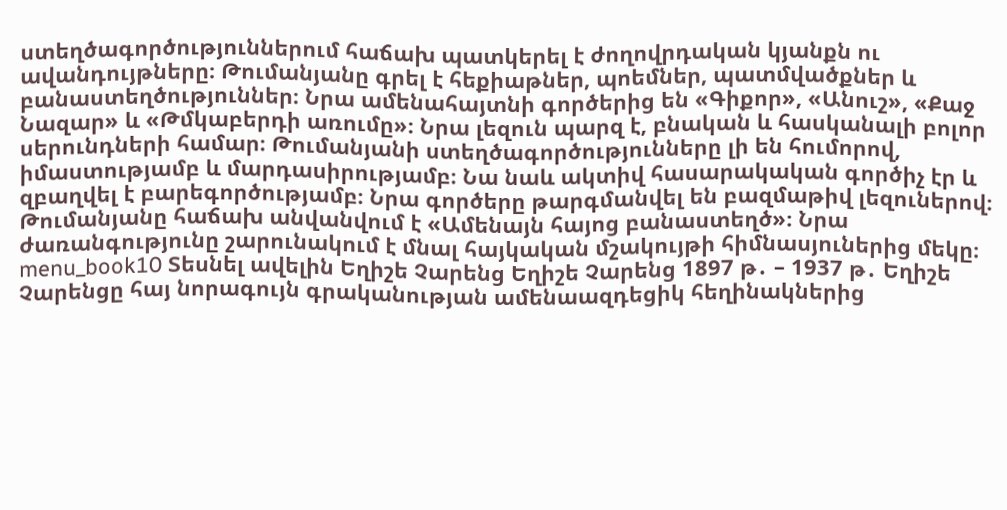ստեղծագործություններում հաճախ պատկերել է ժողովրդական կյանքն ու ավանդույթները։ Թումանյանը գրել է հեքիաթներ, պոեմներ, պատմվածքներ և բանաստեղծություններ։ Նրա ամենահայտնի գործերից են «Գիքոր», «Անուշ», «Քաջ Նազար» և «Թմկաբերդի առումը»։ Նրա լեզուն պարզ է, բնական և հասկանալի բոլոր սերունդների համար։ Թումանյանի ստեղծագործությունները լի են հումորով, իմաստությամբ և մարդասիրությամբ։ Նա նաև ակտիվ հասարակական գործիչ էր և զբաղվել է բարեգործությամբ։ Նրա գործերը թարգմանվել են բազմաթիվ լեզուներով։ Թումանյանը հաճախ անվանվում է «Ամենայն հայոց բանաստեղծ»։ Նրա ժառանգությունը շարունակում է մնալ հայկական մշակույթի հիմնասյուներից մեկը։ menu_book10 Տեսնել ավելին Եղիշե Չարենց Եղիշե Չարենց 1897 թ․ – 1937 թ․ Եղիշե Չարենցը հայ նորագույն գրականության ամենաազդեցիկ հեղինակներից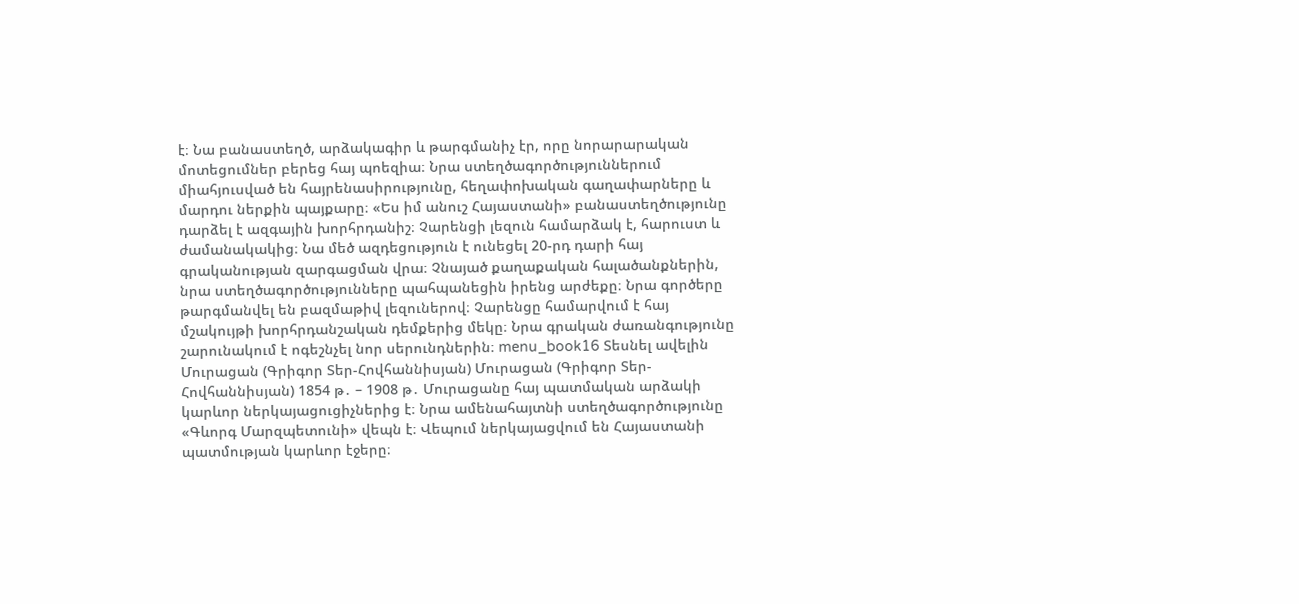է։ Նա բանաստեղծ, արձակագիր և թարգմանիչ էր, որը նորարարական մոտեցումներ բերեց հայ պոեզիա։ Նրա ստեղծագործություններում միահյուսված են հայրենասիրությունը, հեղափոխական գաղափարները և մարդու ներքին պայքարը։ «Ես իմ անուշ Հայաստանի» բանաստեղծությունը դարձել է ազգային խորհրդանիշ։ Չարենցի լեզուն համարձակ է, հարուստ և ժամանակակից։ Նա մեծ ազդեցություն է ունեցել 20-րդ դարի հայ գրականության զարգացման վրա։ Չնայած քաղաքական հալածանքներին, նրա ստեղծագործությունները պահպանեցին իրենց արժեքը։ Նրա գործերը թարգմանվել են բազմաթիվ լեզուներով։ Չարենցը համարվում է հայ մշակույթի խորհրդանշական դեմքերից մեկը։ Նրա գրական ժառանգությունը շարունակում է ոգեշնչել նոր սերունդներին։ menu_book16 Տեսնել ավելին Մուրացան (Գրիգոր Տեր-Հովհաննիսյան) Մուրացան (Գրիգոր Տեր-Հովհաննիսյան) 1854 թ․ – 1908 թ․ Մուրացանը հայ պատմական արձակի կարևոր ներկայացուցիչներից է։ Նրա ամենահայտնի ստեղծագործությունը «Գևորգ Մարզպետունի» վեպն է։ Վեպում ներկայացվում են Հայաստանի պատմության կարևոր էջերը։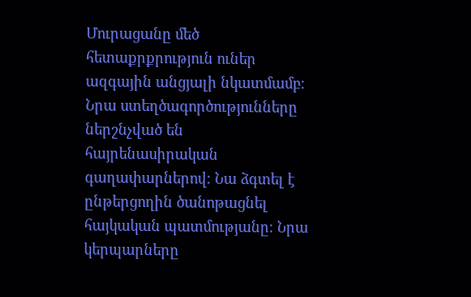Մուրացանը մեծ հետաքրքրություն ուներ ազգային անցյալի նկատմամբ։ Նրա ստեղծագործությունները ներշնչված են հայրենասիրական գաղափարներով։ Նա ձգտել է ընթերցողին ծանոթացնել հայկական պատմությանը։ Նրա կերպարները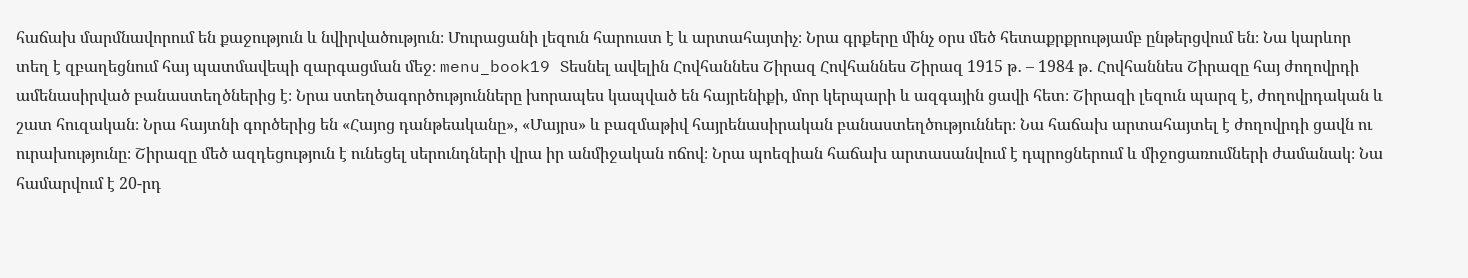հաճախ մարմնավորում են քաջություն և նվիրվածություն։ Մուրացանի լեզուն հարուստ է և արտահայտիչ։ Նրա գրքերը մինչ օրս մեծ հետաքրքրությամբ ընթերցվում են։ Նա կարևոր տեղ է զբաղեցնում հայ պատմավեպի զարգացման մեջ։ menu_book19 Տեսնել ավելին Հովհաննես Շիրազ Հովհաննես Շիրազ 1915 թ․ – 1984 թ․ Հովհաննես Շիրազը հայ ժողովրդի ամենասիրված բանաստեղծներից է։ Նրա ստեղծագործությունները խորապես կապված են հայրենիքի, մոր կերպարի և ազգային ցավի հետ։ Շիրազի լեզուն պարզ է, ժողովրդական և շատ հուզական։ Նրա հայտնի գործերից են «Հայոց դանթեականը», «Մայրս» և բազմաթիվ հայրենասիրական բանաստեղծություններ։ Նա հաճախ արտահայտել է ժողովրդի ցավն ու ուրախությունը։ Շիրազը մեծ ազդեցություն է ունեցել սերունդների վրա իր անմիջական ոճով։ Նրա պոեզիան հաճախ արտասանվում է դպրոցներում և միջոցառումների ժամանակ։ Նա համարվում է 20-րդ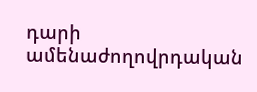դարի ամենաժողովրդական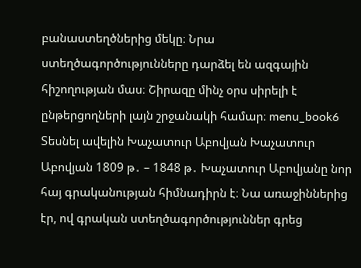բանաստեղծներից մեկը։ Նրա ստեղծագործությունները դարձել են ազգային հիշողության մաս։ Շիրազը մինչ օրս սիրելի է ընթերցողների լայն շրջանակի համար։ menu_book6 Տեսնել ավելին Խաչատուր Աբովյան Խաչատուր Աբովյան 1809 թ․ – 1848 թ․ Խաչատուր Աբովյանը նոր հայ գրականության հիմնադիրն է։ Նա առաջիններից էր, ով գրական ստեղծագործություններ գրեց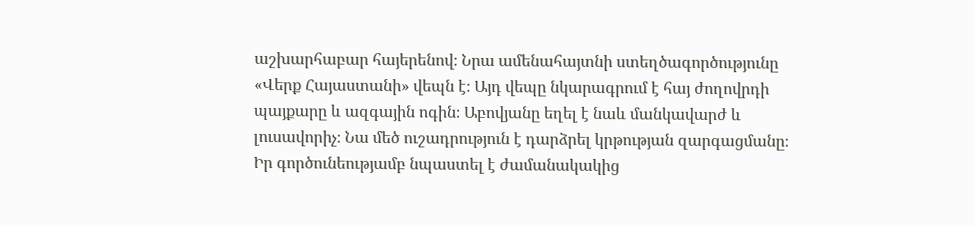աշխարհաբար հայերենով։ Նրա ամենահայտնի ստեղծագործությունը «Վերք Հայաստանի» վեպն է։ Այդ վեպը նկարագրում է հայ ժողովրդի պայքարը և ազգային ոգին։ Աբովյանը եղել է նաև մանկավարժ և լուսավորիչ։ Նա մեծ ուշադրություն է դարձրել կրթության զարգացմանը։ Իր գործունեությամբ նպաստել է ժամանակակից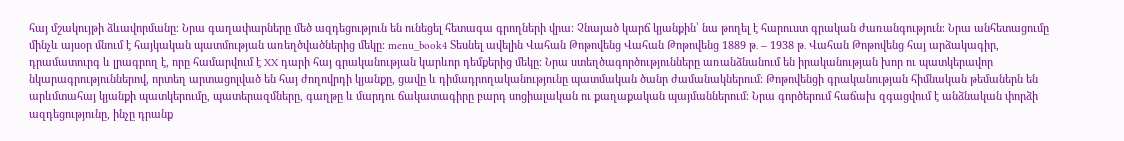հայ մշակույթի ձևավորմանը։ Նրա գաղափարները մեծ ազդեցություն են ունեցել հետագա գրողների վրա։ Չնայած կարճ կյանքին՝ նա թողել է հարուստ գրական ժառանգություն։ Նրա անհետացումը մինչև այսօր մնում է հայկական պատմության առեղծվածներից մեկը։ menu_book4 Տեսնել ավելին Վահան Թոթովենց Վահան Թոթովենց 1889 թ․ – 1938 թ․ Վահան Թոթովենց հայ արձակագիր, դրամատուրգ և լրագրող է, որը համարվում է XX դարի հայ գրականության կարևոր դեմքերից մեկը։ Նրա ստեղծագործությունները առանձնանում են իրականության խոր ու պատկերավոր նկարագրություններով, որտեղ արտացոլված են հայ ժողովրդի կյանքը, ցավը և դիմադրողականությունը պատմական ծանր ժամանակներում։ Թոթովենցի գրականության հիմնական թեմաներն են արևմտահայ կյանքի պատկերումը, պատերազմները, գաղթը և մարդու ճակատագիրը բարդ սոցիալական ու քաղաքական պայմաններում։ Նրա գործերում հաճախ զգացվում է անձնական փորձի ազդեցությունը, ինչը դրանք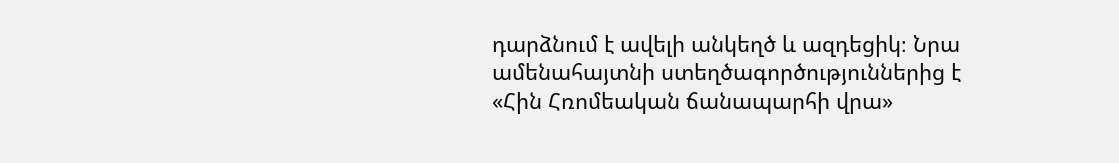դարձնում է ավելի անկեղծ և ազդեցիկ։ Նրա ամենահայտնի ստեղծագործություններից է «Հին Հռոմեական ճանապարհի վրա»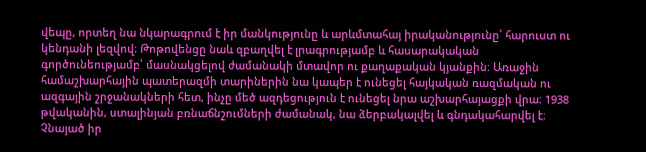վեպը, որտեղ նա նկարագրում է իր մանկությունը և արևմտահայ իրականությունը՝ հարուստ ու կենդանի լեզվով։ Թոթովենցը նաև զբաղվել է լրագրությամբ և հասարակական գործունեությամբ՝ մասնակցելով ժամանակի մտավոր ու քաղաքական կյանքին։ Առաջին համաշխարհային պատերազմի տարիներին նա կապեր է ունեցել հայկական ռազմական ու ազգային շրջանակների հետ, ինչը մեծ ազդեցություն է ունեցել նրա աշխարհայացքի վրա։ 1938 թվականին, ստալինյան բռնաճնշումների ժամանակ, նա ձերբակալվել և գնդակահարվել է։ Չնայած իր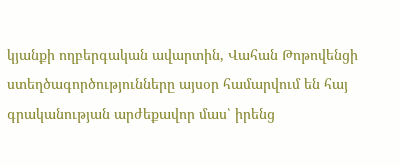կյանքի ողբերգական ավարտին, Վահան Թոթովենցի ստեղծագործությունները այսօր համարվում են հայ գրականության արժեքավոր մաս՝ իրենց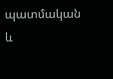պատմական և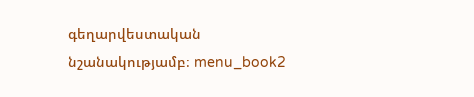գեղարվեստական նշանակությամբ։ menu_book2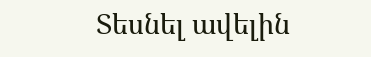Տեսնել ավելին